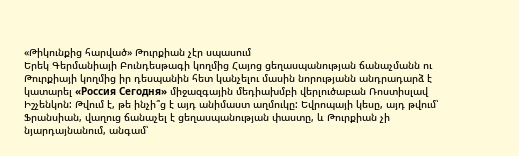«Թիկունքից հարված» Թուրքիան չէր սպասում
Երեկ Գերմանիայի Բունդեսթագի կողմից Հայոց ցեղասպանության ճանաչմանն ու Թուրքիայի կողմից իր դեսպանին հետ կանչելու մասին նորությանն անդրադարձ է կատարել «Россия Сегодня» միջազգային մեդիախմբի վերլուծաբան Ռոստիսլավ Իշչենկոն: Թվում է, թե ինչի՞ց է այդ անիմաստ աղմուկը: Եվրոպայի կեսը, այդ թվում՝ Ֆրանսիան, վաղուց ճանաչել է ցեղասպանության փաստը, և Թուրքիան չի նյարդայնանում, անգամ՝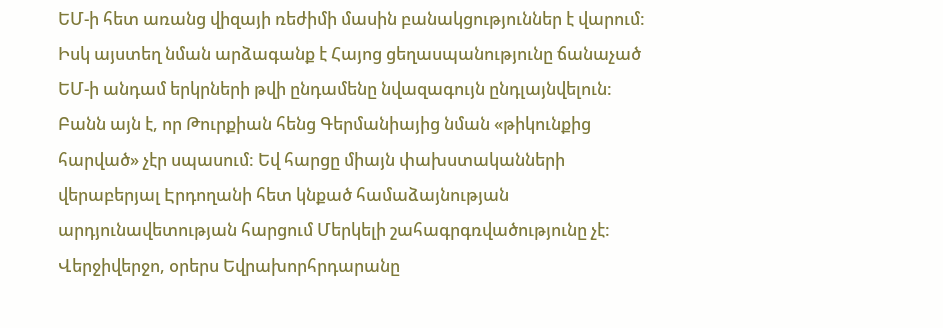ԵՄ-ի հետ առանց վիզայի ռեժիմի մասին բանակցություններ է վարում: Իսկ այստեղ նման արձագանք է Հայոց ցեղասպանությունը ճանաչած ԵՄ-ի անդամ երկրների թվի ընդամենը նվազագույն ընդլայնվելուն: Բանն այն է, որ Թուրքիան հենց Գերմանիայից նման «թիկունքից հարված» չէր սպասում: Եվ հարցը միայն փախստականների վերաբերյալ Էրդողանի հետ կնքած համաձայնության արդյունավետության հարցում Մերկելի շահագրգռվածությունը չէ: Վերջիվերջո, օրերս Եվրախորհրդարանը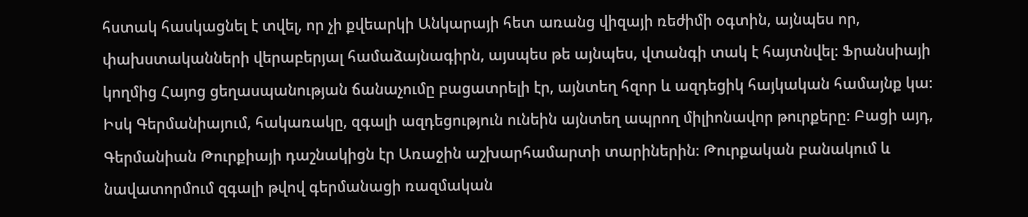հստակ հասկացնել է տվել, որ չի քվեարկի Անկարայի հետ առանց վիզայի ռեժիմի օգտին, այնպես որ, փախստականների վերաբերյալ համաձայնագիրն, այսպես թե այնպես, վտանգի տակ է հայտնվել: Ֆրանսիայի կողմից Հայոց ցեղասպանության ճանաչումը բացատրելի էր, այնտեղ հզոր և ազդեցիկ հայկական համայնք կա: Իսկ Գերմանիայում, հակառակը, զգալի ազդեցություն ունեին այնտեղ ապրող միլիոնավոր թուրքերը: Բացի այդ, Գերմանիան Թուրքիայի դաշնակիցն էր Առաջին աշխարհամարտի տարիներին։ Թուրքական բանակում և նավատորմում զգալի թվով գերմանացի ռազմական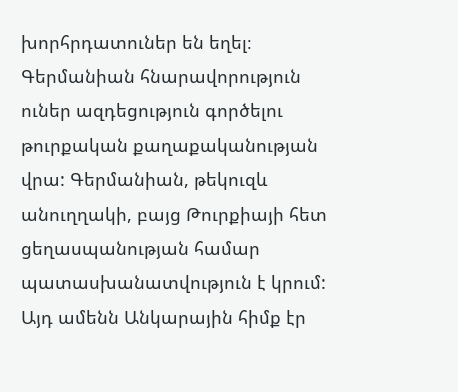խորհրդատուներ են եղել։ Գերմանիան հնարավորություն ուներ ազդեցություն գործելու թուրքական քաղաքականության վրա: Գերմանիան, թեկուզև անուղղակի, բայց Թուրքիայի հետ ցեղասպանության համար պատասխանատվություն է կրում: Այդ ամենն Անկարային հիմք էր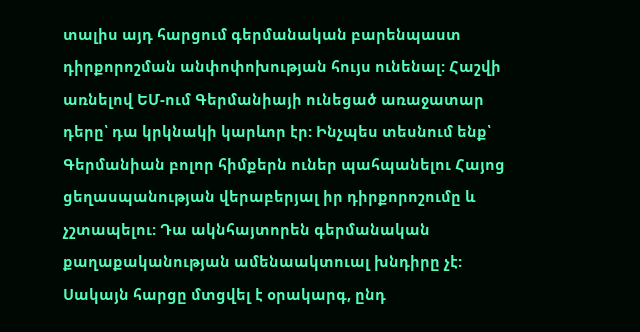տալիս այդ հարցում գերմանական բարենպաստ դիրքորոշման անփոփոխության հույս ունենալ: Հաշվի առնելով ԵՄ-ում Գերմանիայի ունեցած առաջատար դերը՝ դա կրկնակի կարևոր էր: Ինչպես տեսնում ենք՝ Գերմանիան բոլոր հիմքերն ուներ պահպանելու Հայոց ցեղասպանության վերաբերյալ իր դիրքորոշումը և չշտապելու: Դա ակնհայտորեն գերմանական քաղաքականության ամենաակտուալ խնդիրը չէ: Սակայն հարցը մտցվել է օրակարգ, ընդ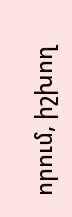որում, իշխող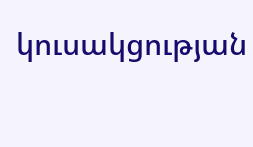կուսակցության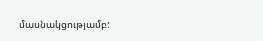մասնակցությամբ: